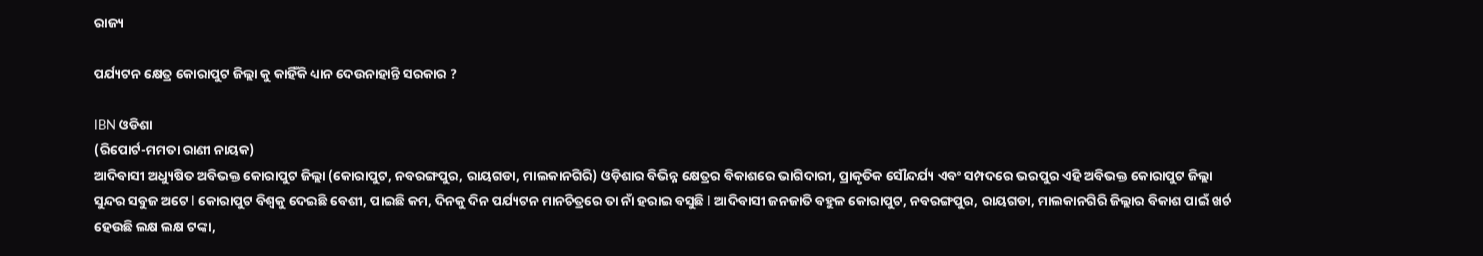ରାଜ୍ୟ

ପର୍ଯ୍ୟଟନ କ୍ଷେତ୍ର କୋରାପୁଟ ଜିଲ୍ଲା କୁ କାହିଁକି ଧ୍ୟାନ ଦେଉନାହାନ୍ତି ସରକାର ?

IBN ଓଡିଶା
(ରିପୋର୍ଟ-ମମତା ରାଣୀ ନାୟକ)
ଆଦିବାସୀ ଅଧ୍ୟୁଷିତ ଅବିଭକ୍ତ କୋରାପୁଟ ଜିଲ୍ଲା (କୋରାପୁଟ, ନବରଙ୍ଗପୁର, ରାୟଗଡା, ମାଲକାନଗିରି) ଓଡ଼ିଶାର ବିଭିନ୍ନ କ୍ଷେତ୍ରର ବିକାଶରେ ଭାଗିଦାରୀ, ପ୍ରାକୃତିକ ସୌନ୍ଦର୍ଯ୍ୟ ଏବଂ ସମ୍ପଦରେ ଭରପୁର ଏହି ଅବିଭକ୍ତ କୋରାପୁଟ ଜିଲ୍ଲା ସୁନ୍ଦର ସବୁଜ ଅଟେ I କୋରାପୁଟ ବିଶ୍ୱକୁ ଦେଇଛି ବେଶୀ, ପାଇଛି କମ, ଦିନକୁ ଦିନ ପର୍ଯ୍ୟଟନ ମାନଚିତ୍ରରେ ତା ନାଁ ହରାଇ ବସୁଛି I ଆଦିବାସୀ ଜନଜାତି ବହୁଳ କୋରାପୁଟ, ନବରଙ୍ଗପୁର, ରାୟଗଡା, ମାଲକାନଗିରି ଜିଲ୍ଲାର ବିକାଶ ପାଇଁ ଖର୍ଚ ହେଉଛି ଲକ୍ଷ ଲକ୍ଷ ଟଙ୍କା,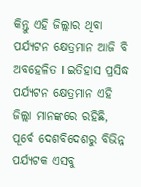କିନ୍ତୁ ଏହି ଜିଲ୍ଲାର ଥିବା ପର୍ଯ୍ୟଟନ କ୍ଷେତ୍ରମାନ ଆଜି ବି ଅବହେଳିତ I ଇତିହାସ ପ୍ରସିଦ୍ଧ ପର୍ଯ୍ୟଟନ କ୍ଷେତ୍ରମାନ ଏହି ଜିଲ୍ଲା ମାନଙ୍କରେ ରହିଛି, ପୂର୍ବେ ଦେଶବିଦେଶରୁ ବିଭିନ୍ନ ପର୍ଯ୍ୟଟକ ଏସବୁ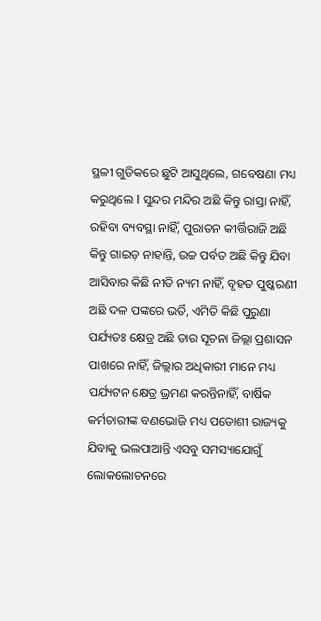ସ୍ଥଳୀ ଗୁଡିକରେ ଛୁଟି ଆସୁଥିଲେ, ଗବେଷଣା ମଧ୍ୟ କରୁଥିଲେ I ସୁନ୍ଦର ମନ୍ଦିର ଅଛି କିନ୍ତୁ ରାସ୍ତା ନାହିଁ, ରହିବା ବ୍ୟବସ୍ଥା ନାହିଁ, ପୁରାତନ କୀର୍ତ୍ତିରାଜି ଅଛି କିନ୍ତୁ ଗାଇଡ଼ ନାହାନ୍ତି, ଉଚ୍ଚ ପର୍ବତ ଅଛି କିନ୍ତୁ ଯିବା ଆସିବାର କିଛି ନୀତି ନ୍ୟମ ନାହିଁ, ବୃହତ ପୁଷ୍କରଣୀ ଅଛି ଦଳ ପଙ୍କରେ ଭର୍ତି, ଏମିତି କିଛି ପୁରୁଣା ପର୍ଯ୍ୟତଃ କ୍ଷେତ୍ର ଅଛି ତାର ସୂଚନା ଜିଲ୍ଲା ପ୍ରଶାସନ ପାଖରେ ନାହିଁ, ଜିଲ୍ଲାର ଅଧିକାରୀ ମାନେ ମଧ୍ୟ ପର୍ଯ୍ୟଟନ କ୍ଷେତ୍ର ଭ୍ରମଣ କରନ୍ତିନାହିଁ, ବାର୍ଷିକ କର୍ମଚାରୀଙ୍କ ବଣଭୋଜି ମଧ୍ୟ ପଡୋଶୀ ରାଜ୍ୟକୁ ଯିବାକୁ ଭଲପାଆନ୍ତି ଏସବୁ ସମସ୍ୟାଯୋଗୁଁ ଲୋକଲୋଚନରେ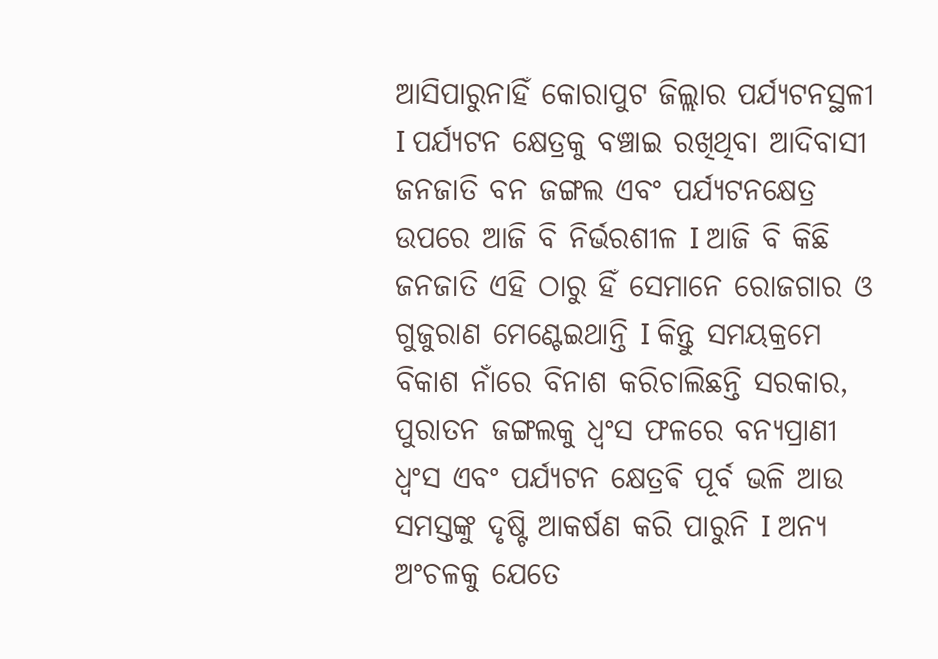ଆସିପାରୁନାହିଁ କୋରାପୁଟ ଜିଲ୍ଲାର ପର୍ଯ୍ୟଟନସ୍ଥଳୀ I ପର୍ଯ୍ୟଟନ କ୍ଷେତ୍ରକୁ ବଞ୍ଚାଇ ରଖିଥିବା ଆଦିବାସୀ ଜନଜାତି ବନ ଜଙ୍ଗଲ ଏବଂ ପର୍ଯ୍ୟଟନକ୍ଷେତ୍ର ଉପରେ ଆଜି ବି ନିର୍ଭରଶୀଳ I ଆଜି ବି କିଛି ଜନଜାତି ଏହି ଠାରୁ ହିଁ ସେମାନେ ରୋଜଗାର ଓ ଗୁଜୁରାଣ ମେଣ୍ଟେଇଥାନ୍ତି I କିନ୍ତୁ ସମୟକ୍ରମେ ବିକାଶ ନାଁରେ ବିନାଶ କରିଚାଲିଛନ୍ତି ସରକାର, ପୁରାତନ ଜଙ୍ଗଲକୁ ଧ୍ୱଂସ ଫଳରେ ବନ୍ୟପ୍ରାଣୀ ଧ୍ୱଂସ ଏବଂ ପର୍ଯ୍ୟଟନ କ୍ଷେତ୍ରଵି ପୂର୍ବ ଭଳି ଆଉ ସମସ୍ତଙ୍କୁ ଦୃଷ୍ଟି ଆକର୍ଷଣ କରି ପାରୁନି I ଅନ୍ୟ ଅଂଚଳକୁ ଯେତେ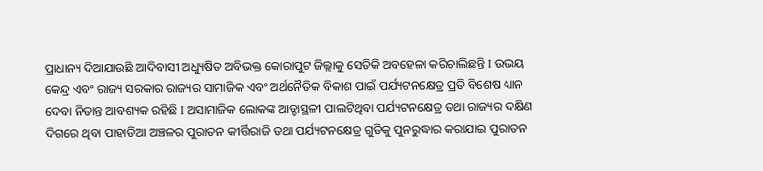ପ୍ରାଧାନ୍ୟ ଦିଆଯାଉଛି ଆଦିବାସୀ ଅଧ୍ୟୁଷିତ ଅବିଭକ୍ତ କୋରାପୁଟ ଜିଲ୍ଲାକୁ ସେତିକି ଅବହେଳା କରିଚାଲିଛନ୍ତି I ଉଭୟ କେନ୍ଦ୍ର ଏବଂ ରାଜ୍ୟ ସରକାର ରାଜ୍ୟର ସାମାଜିକ ଏବଂ ଅର୍ଥନୈତିକ ବିକାଶ ପାଇଁ ପର୍ଯ୍ୟଟନକ୍ଷେତ୍ର ପ୍ରତି ବିଶେଷ ଧ୍ୟାନ ଦେବା ନିତାନ୍ତ ଆବଶ୍ୟକ ରହିଛି I ଅସାମାଜିକ ଲୋକଙ୍କ ଆଡ୍ଡାସ୍ଥଳୀ ପାଲଟିଥିବା ପର୍ଯ୍ୟଟନକ୍ଷେତ୍ର ତଥା ରାଜ୍ୟର ଦକ୍ଷିଣ ଦିଗରେ ଥିବା ପାହାଡିଆ ଅଞ୍ଚଳର ପୁରାତନ କୀର୍ତ୍ତିରାଜି ତଥା ପର୍ଯ୍ୟଟନକ୍ଷେତ୍ର ଗୁଡିକୁ ପୁନରୁଦ୍ଧାର କରାଯାଇ ପୁରାତନ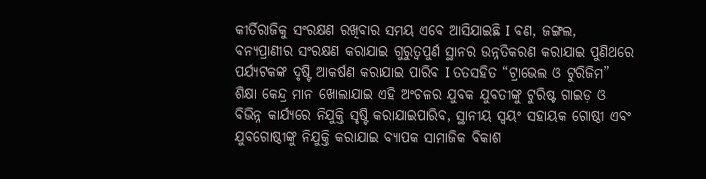କୀର୍ତିରାଜିକୁ ସଂରକ୍ଷଣ ରଖିବାର ସମୟ ଏବେ ଆସିଯାଇଛି I ବଣ, ଜଙ୍ଗଲ, ବନ୍ୟପ୍ରାଣୀର ସଂରକ୍ଷଣ କରାଯାଇ ଗୁରୁତ୍ୱପୁର୍ଣ ସ୍ଥାନର ଉନ୍ନତିକରଣ କରାଯାଇ ପୁଣିଥରେ ପର୍ଯ୍ୟଟକଙ୍କ ଦୃଷ୍ଟି ଆକର୍ଷଣ କରାଯାଇ ପାରିବ I ତତସହିତ “ଟ୍ରାଭେଲ ଓ ଟୁରିଜିମ” ଶିକ୍ଷା କେନ୍ଦ୍ର ମାନ ଖୋଲାଯାଇ ଏହି ଅଂଚଳର ଯୁବକ ଯୁବତୀଙ୍କୁ ଟୁରିଷ୍ଟ ଗାଇଡ଼ ଓ ବିଭିନ୍ନ କାର୍ଯ୍ୟରେ ନିଯୁକ୍ତି ସୃଷ୍ଟି କରାଯାଇପାରିବ, ସ୍ଥାନୀୟ ସ୍ୱୟଂ ସହାୟକ ଗୋଷ୍ଠୀ ଏବଂ ଯୁବଗୋଷ୍ଠୀଙ୍କୁ ନିଯୁକ୍ତି କରାଯାଇ ବ୍ୟାପକ ସାମାଜିକ ବିକାଶ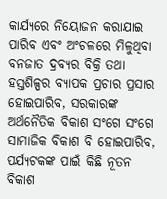କାର୍ଯ୍ୟରେ ନିୟୋଜନ କରାଯାଇ ପାରିବ ଏବଂ ଅଂଚଳରେ ମିଳୁଥିବା ବନଜାତ ଦ୍ରବ୍ୟର ବିକ୍ରି ତଥା ହସ୍ତଶିଳ୍ପର ବ୍ୟାପକ ପ୍ରଚାର ପ୍ରସାର ହୋଇପାରିବ, ସରକାରଙ୍କ ଅର୍ଥନୈତିକ ବିକାଶ ସଂଗେ ସଂଗେ ସାମାଜିକ ବିକାଶ ବି ହୋଇପାରିବ, ପର୍ଯ୍ୟଟକଙ୍କ ପାଇଁ କିଛି ନୂତନ ବିକାଶ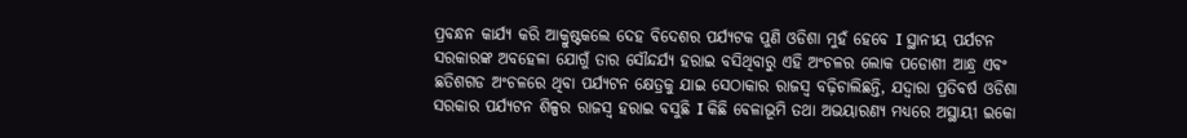ପ୍ରବନ୍ଧନ କାର୍ଯ୍ୟ କରି ଆକ୍ରୁଷ୍ଟକଲେ ଦେହ ବିଦେଶର ପର୍ଯ୍ୟଟକ ପୁଣି ଓଡିଶା ମୁହଁ ହେବେ I ସ୍ଥାନୀୟ ପର୍ଯଟନ ସରକାରଙ୍କ ଅବହେଳା ଯୋଗୁଁ ତାର ସୌନ୍ଦର୍ଯ୍ୟ ହରାଇ ବସିଥିବାରୁ ଏହି ଅଂଚଳର ଲୋକ ପଡୋଶୀ ଆନ୍ଧ୍ର ଏବଂ ଛତିଶଗଡ ଅଂଚଳରେ ଥିବା ପର୍ଯ୍ୟଟନ କ୍ଷେତ୍ରକୁ ଯାଇ ସେଠାକାର ରାଜସ୍ୱ ବଢ଼ିଚାଲିଛନ୍ତି, ଯଦ୍ୱାରା ପ୍ରତିବର୍ଷ ଓଡିଶା ସରକାର ପର୍ଯ୍ୟଟନ ଶିଳ୍ପର ରାଜସ୍ୱ ହରାଇ ବସୁଛି I କିଛି ବେଳାଭୂମି ତଥା ଅଭୟାରଣ୍ୟ ମଧ୍ୟରେ ଅସ୍ଥାୟୀ ଇକୋ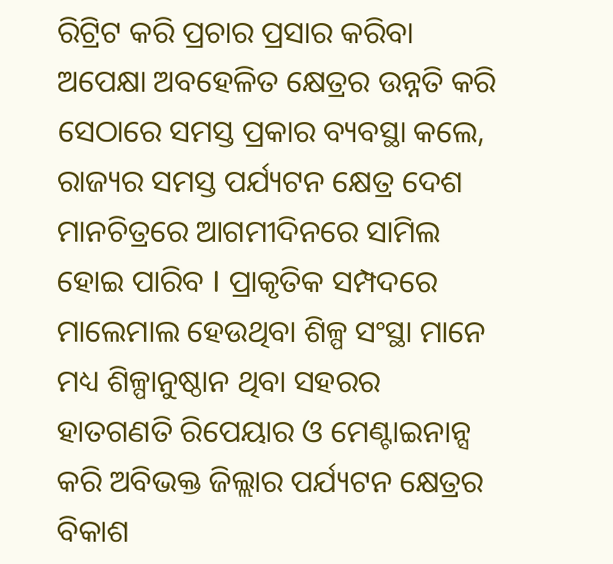ରିଟ୍ରିଟ କରି ପ୍ରଚାର ପ୍ରସାର କରିବା ଅପେକ୍ଷା ଅବହେଳିତ କ୍ଷେତ୍ରର ଉନ୍ନତି କରି ସେଠାରେ ସମସ୍ତ ପ୍ରକାର ବ୍ୟବସ୍ଥା କଲେ, ରାଜ୍ୟର ସମସ୍ତ ପର୍ଯ୍ୟଟନ କ୍ଷେତ୍ର ଦେଶ ମାନଚିତ୍ରରେ ଆଗମୀଦିନରେ ସାମିଲ ହୋଇ ପାରିବ I ପ୍ରାକୃତିକ ସମ୍ପଦରେ ମାଲେମାଲ ହେଉଥିବା ଶିଳ୍ପ ସଂସ୍ଥା ମାନେ ମଧ୍ୟ ଶିଳ୍ପାନୁଷ୍ଠାନ ଥିବା ସହରର ହାତଗଣତି ରିପେୟାର ଓ ମେଣ୍ଟାଇନାନ୍ସ କରି ଅବିଭକ୍ତ ଜିଲ୍ଲାର ପର୍ଯ୍ୟଟନ କ୍ଷେତ୍ରର ବିକାଶ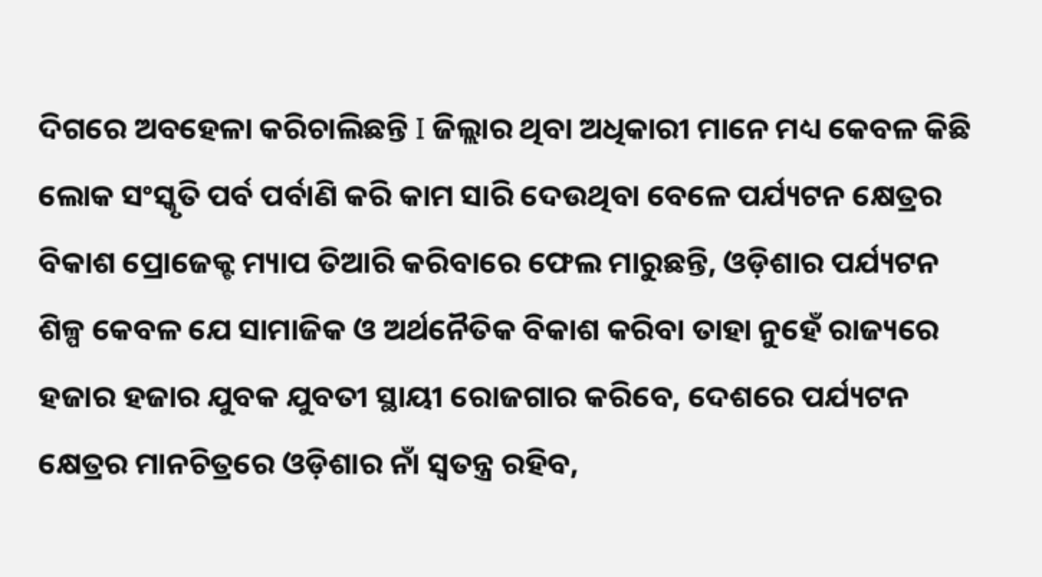ଦିଗରେ ଅବହେଳା କରିଚାଲିଛନ୍ତି I ଜିଲ୍ଲାର ଥିବା ଅଧିକାରୀ ମାନେ ମଧ୍ୟ କେବଳ କିଛି ଲୋକ ସଂସ୍କୃତି ପର୍ବ ପର୍ବାଣି କରି କାମ ସାରି ଦେଉଥିବା ବେଳେ ପର୍ଯ୍ୟଟନ କ୍ଷେତ୍ରର ବିକାଶ ପ୍ରୋଜେକ୍ଟ ମ୍ୟାପ ତିଆରି କରିବାରେ ଫେଲ ମାରୁଛନ୍ତି, ଓଡ଼ିଶାର ପର୍ଯ୍ୟଟନ ଶିଳ୍ପ କେବଳ ଯେ ସାମାଜିକ ଓ ଅର୍ଥନୈତିକ ବିକାଶ କରିବା ତାହା ନୁହେଁ ରାଜ୍ୟରେ ହଜାର ହଜାର ଯୁବକ ଯୁବତୀ ସ୍ଥାୟୀ ରୋଜଗାର କରିବେ, ଦେଶରେ ପର୍ଯ୍ୟଟନ କ୍ଷେତ୍ରର ମାନଚିତ୍ରରେ ଓଡ଼ିଶାର ନାଁ ସ୍ୱତନ୍ତ୍ର ରହିବ,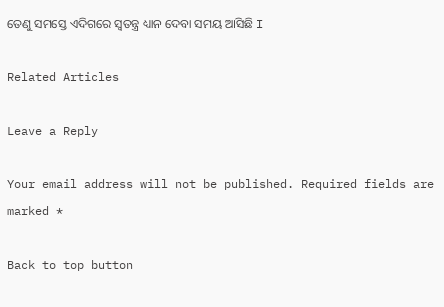ତେଣୁ ସମସ୍ତେ ଏଦିଗରେ ସ୍ୱତନ୍ତ୍ର ଧ୍ୟାନ ଦେବା ସମୟ ଆସିଛି I

Related Articles

Leave a Reply

Your email address will not be published. Required fields are marked *

Back to top button